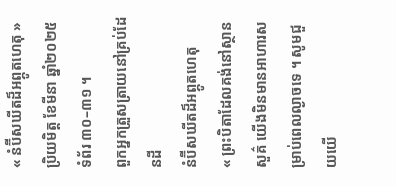« នំប៊ីសឃីតដ៏អព្ភូតហេតុ »ប្រិយមិត្ត ខែមីនា ឆ្នាំ២០២៥ ទំព័រ ៣០–៣១ ។
ពួកអ្នកត្រួសត្រាយនៅគ្រប់ដែនដី
នំប៊ីសឃីតដ៏អព្ភូតហេតុ
« ព្រះបិតាដែលគង់នៅស្ថានសួគ៌ យើងមិនមានអាហារសម្រាប់ពេលល្ងាចទេ ។ សូមជួយយើ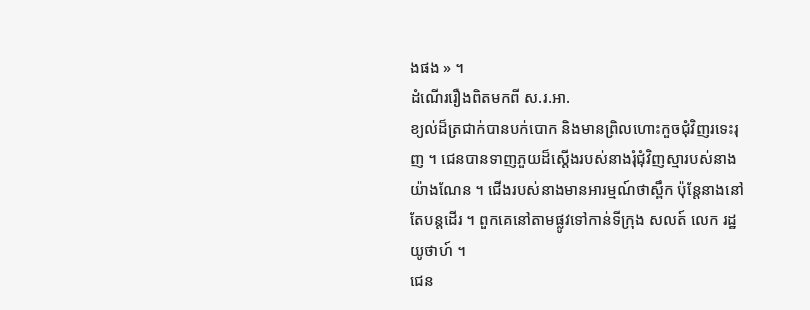ងផង » ។
ដំណើររឿងពិតមកពី ស.រ.អា.
ខ្យល់ដ៏ត្រជាក់បានបក់បោក និងមានព្រិលហោះកួចជុំវិញរទេះរុញ ។ ជេនបានទាញភួយដ៏ស្តើងរបស់នាងរុំជុំវិញស្មារបស់នាងយ៉ាងណែន ។ ជើងរបស់នាងមានអារម្មណ៍ថាស្ពឹក ប៉ុន្តែនាងនៅតែបន្តដើរ ។ ពួកគេនៅតាមផ្លូវទៅកាន់ទីក្រុង សលត៍ លេក រដ្ឋយូថាហ៍ ។
ជេន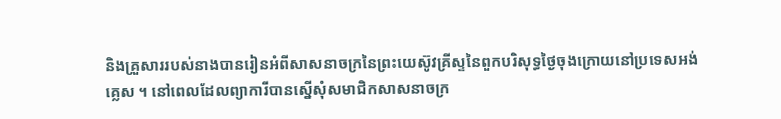និងគ្រួសាររបស់នាងបានរៀនអំពីសាសនាចក្រនៃព្រះយេស៊ូវគ្រីស្ទនៃពួកបរិសុទ្ធថ្ងៃចុងក្រោយនៅប្រទេសអង់គ្លេស ។ នៅពេលដែលព្យាការីបានស្នើសុំសមាជិកសាសនាចក្រ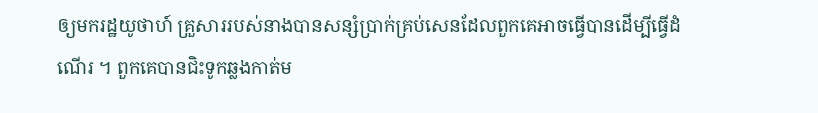ឲ្យមករដ្ឋយូថាហ៍ គ្រួសាររបស់នាងបានសន្សំប្រាក់គ្រប់សេនដែលពួកគេអាចធ្វើបានដើម្បីធ្វើដំណើរ ។ ពួកគេបានជិះទូកឆ្លងកាត់ម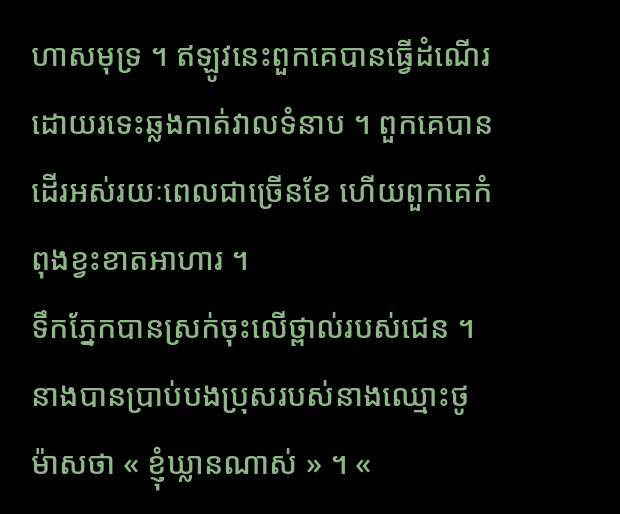ហាសមុទ្រ ។ ឥឡូវនេះពួកគេបានធ្វើដំណើរដោយរទេះឆ្លងកាត់វាលទំនាប ។ ពួកគេបានដើរអស់រយៈពេលជាច្រើនខែ ហើយពួកគេកំពុងខ្វះខាតអាហារ ។
ទឹកភ្នែកបានស្រក់ចុះលើថ្ពាល់របស់ជេន ។ នាងបានប្រាប់បងប្រុសរបស់នាងឈ្មោះថូម៉ាសថា « ខ្ញុំឃ្លានណាស់ » ។ «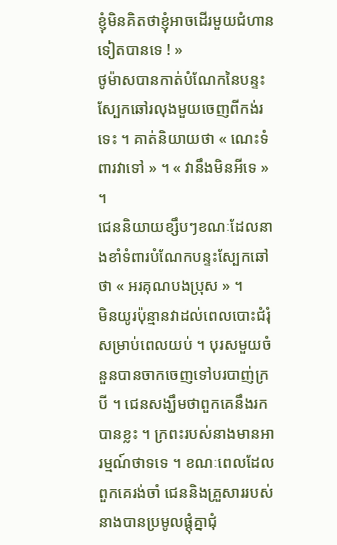ខ្ញុំមិនគិតថាខ្ញុំអាចដើរមួយជំហានទៀតបានទេ ! »
ថូម៉ាសបានកាត់បំណែកនៃបន្ទះស្បែកឆៅរលុងមួយចេញពីកង់រទេះ ។ គាត់និយាយថា « ណេះទំពារវាទៅ » ។ « វានឹងមិនអីទេ » ។
ជេននិយាយខ្សឹបៗខណៈដែលនាងខាំទំពារបំណែកបន្ទះស្បែកឆៅថា « អរគុណបងប្រុស » ។
មិនយូរប៉ុន្មានវាដល់ពេលបោះជំរុំសម្រាប់ពេលយប់ ។ បុរសមួយចំនួនបានចាកចេញទៅបរបាញ់ក្របី ។ ជេនសង្ឃឹមថាពួកគេនឹងរកបានខ្លះ ។ ក្រពះរបស់នាងមានអារម្មណ៍ថាទទេ ។ ខណៈពេលដែលពួកគេរង់ចាំ ជេននិងគ្រួសាររបស់នាងបានប្រមូលផ្តុំគ្នាជុំ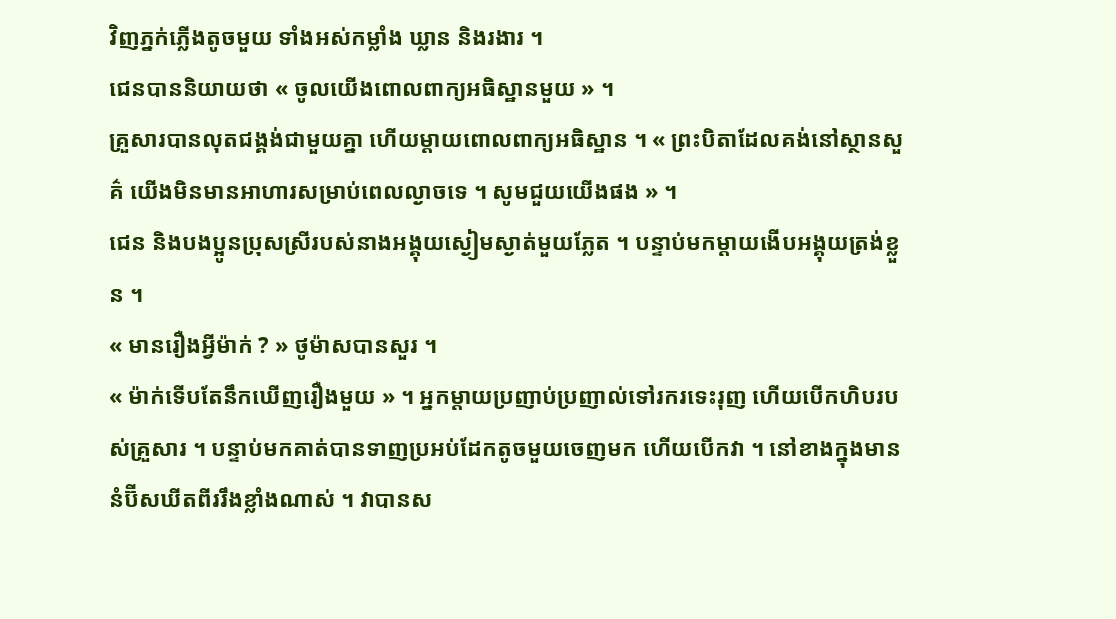វិញភ្នក់ភ្លើងតូចមួយ ទាំងអស់កម្លាំង ឃ្លាន និងរងារ ។
ជេនបាននិយាយថា « ចូលយើងពោលពាក្យអធិស្ឋានមួយ » ។
គ្រួសារបានលុតជង្គង់ជាមួយគ្នា ហើយម្តាយពោលពាក្យអធិស្ឋាន ។ « ព្រះបិតាដែលគង់នៅស្ថានសួគ៌ យើងមិនមានអាហារសម្រាប់ពេលល្ងាចទេ ។ សូមជួយយើងផង » ។
ជេន និងបងប្អូនប្រុសស្រីរបស់នាងអង្គុយស្ងៀមស្ងាត់មួយភ្លែត ។ បន្ទាប់មកម្តាយងើបអង្គុយត្រង់ខ្លួន ។
« មានរឿងអ្វីម៉ាក់ ? » ថូម៉ាសបានសួរ ។
« ម៉ាក់ទើបតែនឹកឃើញរឿងមួយ » ។ អ្នកម្តាយប្រញាប់ប្រញាល់ទៅរករទេះរុញ ហើយបើកហិបរបស់គ្រួសារ ។ បន្ទាប់មកគាត់បានទាញប្រអប់ដែកតូចមួយចេញមក ហើយបើកវា ។ នៅខាងក្នុងមាននំប៊ីសឃីតពីររឹងខ្លាំងណាស់ ។ វាបានស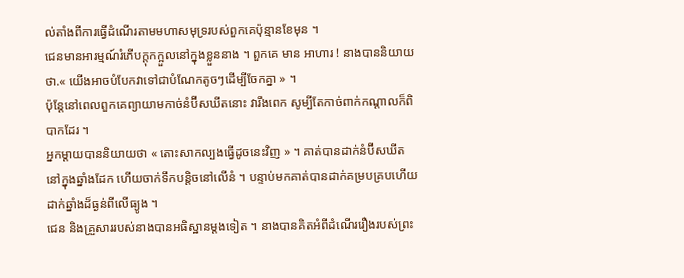ល់តាំងពីការធ្វើដំណើរតាមមហាសមុទ្ររបស់ពួកគេប៉ុន្មានខែមុន ។
ជេនមានអារម្មណ៍រំភើបក្តុកក្អួលនៅក្នុងខ្លួននាង ។ ពួកគេ មាន អាហារ ! នាងបាននិយាយថា.« យើងអាចបំបែកវាទៅជាបំណែកតូចៗដើម្បីចែកគ្នា » ។
ប៉ុន្តែនៅពេលពួកគេព្យាយាមកាច់នំប៊ីសឃីតនោះ វារឹងពេក សូម្បីតែកាច់ពាក់កណ្តាលក៏ពិបាកដែរ ។
អ្នកម្តាយបាននិយាយថា « តោះសាកល្បងធ្វើដូចនេះវិញ » ។ គាត់បានដាក់នំប៊ីសឃីត នៅក្នុងឆ្នាំងដែក ហើយចាក់ទឹកបន្តិចនៅលើនំ ។ បន្ទាប់មកគាត់បានដាក់គម្របគ្របហើយដាក់ឆ្នាំងដ៏ធ្ងន់ពីលើធ្យូង ។
ជេន និងគ្រួសាររបស់នាងបានអធិស្ឋានម្តងទៀត ។ នាងបានគិតអំពីដំណើររឿងរបស់ព្រះ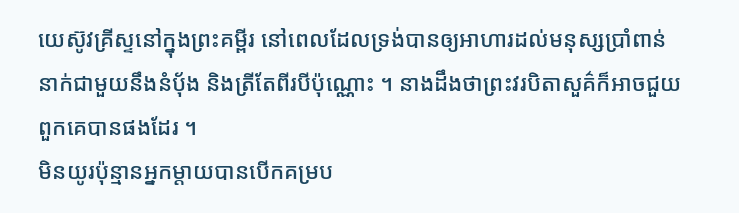យេស៊ូវគ្រីស្ទនៅក្នុងព្រះគម្ពីរ នៅពេលដែលទ្រង់បានឲ្យអាហារដល់មនុស្សប្រាំពាន់នាក់ជាមួយនឹងនំបុ័ង និងត្រីតែពីរបីប៉ុណ្ណោះ ។ នាងដឹងថាព្រះវរបិតាសួគ៌ក៏អាចជួយពួកគេបានផងដែរ ។
មិនយូរប៉ុន្មានអ្នកម្តាយបានបើកគម្រប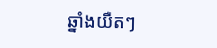ឆ្នាំងយឺតៗ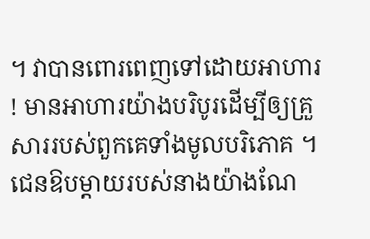។ វាបានពោរពេញទៅដោយអាហារ ! មានអាហារយ៉ាងបរិបូរដើម្បីឲ្យគ្រួសាររបស់ពួកគេទាំងមូលបរិភោគ ។
ជេនឱបម្តាយរបស់នាងយ៉ាងណែ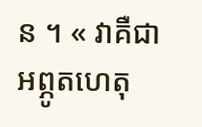ន ។ « វាគឺជាអព្ភូតហេតុ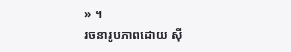» ។
រចនារូបភាពដោយ ស៊ី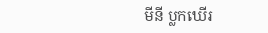មីនី ប្លកឃើរ